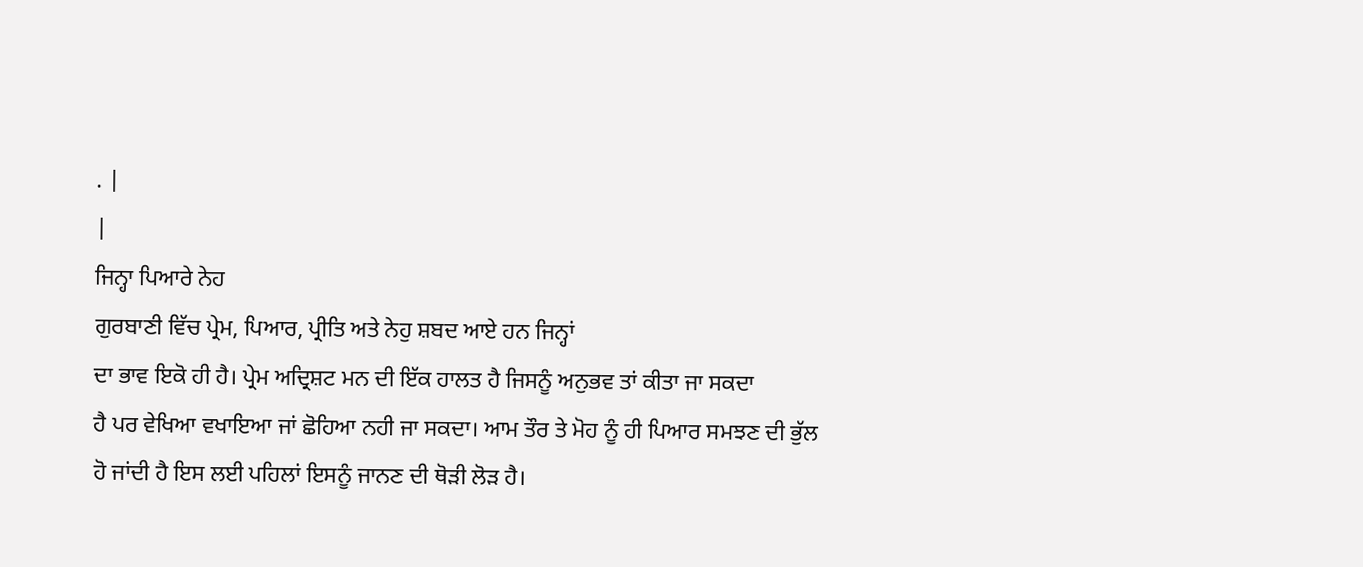. |
|
ਜਿਨ੍ਹਾ ਪਿਆਰੇ ਨੇਹ
ਗੁਰਬਾਣੀ ਵਿੱਚ ਪ੍ਰੇਮ, ਪਿਆਰ, ਪ੍ਰੀਤਿ ਅਤੇ ਨੇਹੁ ਸ਼ਬਦ ਆਏ ਹਨ ਜਿਨ੍ਹਾਂ
ਦਾ ਭਾਵ ਇਕੋ ਹੀ ਹੈ। ਪ੍ਰੇਮ ਅਦ੍ਰਿਸ਼ਟ ਮਨ ਦੀ ਇੱਕ ਹਾਲਤ ਹੈ ਜਿਸਨੂੰ ਅਨੁਭਵ ਤਾਂ ਕੀਤਾ ਜਾ ਸਕਦਾ
ਹੈ ਪਰ ਵੇਖਿਆ ਵਖਾਇਆ ਜਾਂ ਛੋਹਿਆ ਨਹੀ ਜਾ ਸਕਦਾ। ਆਮ ਤੌਰ ਤੇ ਮੋਹ ਨੂੰ ਹੀ ਪਿਆਰ ਸਮਝਣ ਦੀ ਭੁੱਲ
ਹੋ ਜਾਂਦੀ ਹੈ ਇਸ ਲਈ ਪਹਿਲਾਂ ਇਸਨੂੰ ਜਾਨਣ ਦੀ ਥੋੜੀ ਲੋੜ ਹੈ।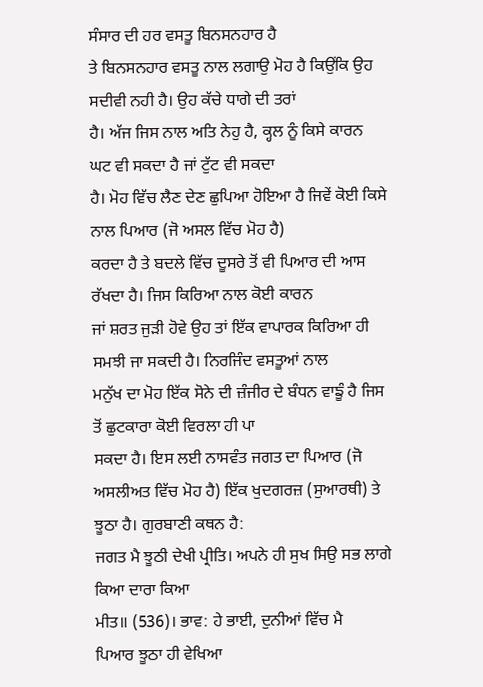ਸੰਸਾਰ ਦੀ ਹਰ ਵਸਤੂ ਬਿਨਸਨਹਾਰ ਹੈ
ਤੇ ਬਿਨਸਨਹਾਰ ਵਸਤੂ ਨਾਲ ਲਗਾਉ ਮੋਹ ਹੈ ਕਿਉਂਕਿ ਉਹ ਸਦੀਵੀ ਨਹੀ ਹੈ। ਉਹ ਕੱਚੇ ਧਾਗੇ ਦੀ ਤਰਾਂ
ਹੈ। ਅੱਜ ਜਿਸ ਨਾਲ ਅਤਿ ਨੇਹੁ ਹੈ, ਕ੍ਹਲ ਨੂੰ ਕਿਸੇ ਕਾਰਨ ਘਟ ਵੀ ਸਕਦਾ ਹੈ ਜਾਂ ਟੁੱਟ ਵੀ ਸਕਦਾ
ਹੈ। ਮੋਹ ਵਿੱਚ ਲੈਣ ਦੇਣ ਛੁਪਿਆ ਹੋਇਆ ਹੈ ਜਿਵੇਂ ਕੋਈ ਕਿਸੇ ਨਾਲ ਪਿਆਰ (ਜੋ ਅਸਲ ਵਿੱਚ ਮੋਹ ਹੈ)
ਕਰਦਾ ਹੈ ਤੇ ਬਦਲੇ ਵਿੱਚ ਦੂਸਰੇ ਤੋਂ ਵੀ ਪਿਆਰ ਦੀ ਆਸ ਰੱਖਦਾ ਹੈ। ਜਿਸ ਕਿਰਿਆ ਨਾਲ ਕੋਈ ਕਾਰਨ
ਜਾਂ ਸ਼ਰਤ ਜੁੜੀ ਹੋਵੇ ਉਹ ਤਾਂ ਇੱਕ ਵਾਪਾਰਕ ਕਿਰਿਆ ਹੀ ਸਮਝੀ ਜਾ ਸਕਦੀ ਹੈ। ਨਿਰਜਿੰਦ ਵਸਤੂਆਂ ਨਾਲ
ਮਨੁੱਖ ਦਾ ਮੋਹ ਇੱਕ ਸੋਨੇ ਦੀ ਜ਼ੰਜੀਰ ਦੇ ਬੰਧਨ ਵਾਙੂੰ ਹੈ ਜਿਸ ਤੋਂ ਛੁਟਕਾਰਾ ਕੋਈ ਵਿਰਲਾ ਹੀ ਪਾ
ਸਕਦਾ ਹੈ। ਇਸ ਲਈ ਨਾਸਵੰਤ ਜਗਤ ਦਾ ਪਿਆਰ (ਜੋ ਅਸਲੀਅਤ ਵਿੱਚ ਮੋਹ ਹੈ) ਇੱਕ ਖੁਦਗਰਜ਼ (ਸੁਆਰਥੀ) ਤੇ
ਝੂਠਾ ਹੈ। ਗੁਰਬਾਣੀ ਕਥਨ ਹੈ:
ਜਗਤ ਮੈ ਝੂਠੀ ਦੇਖੀ ਪ੍ਰੀਤਿ। ਅਪਨੇ ਹੀ ਸੁਖ ਸਿਉ ਸਭ ਲਾਗੇ ਕਿਆ ਦਾਰਾ ਕਿਆ
ਮੀਤ॥ (536)। ਭਾਵ: ਹੇ ਭਾਈ, ਦੁਨੀਆਂ ਵਿੱਚ ਮੈ
ਪਿਆਰ ਝੂਠਾ ਹੀ ਵੇਖਿਆ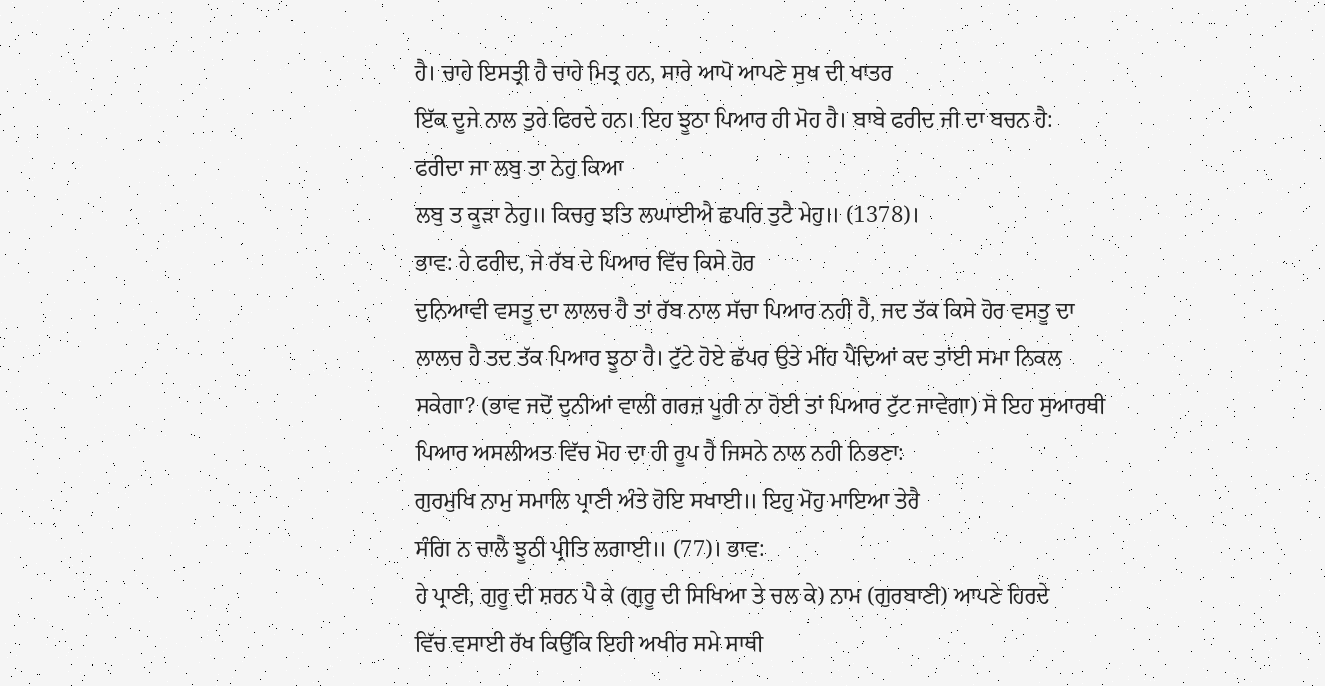ਹੈ। ਚਾਹੇ ਇਸਤ੍ਰੀ ਹੈ ਚਾਹੇ ਮਿਤ੍ਰ ਹਨ, ਸਾਰੇ ਆਪੋ ਆਪਣੇ ਸੁਖ ਦੀ ਖਾਤਰ
ਇੱਕ ਦੂਜੇ ਨਾਲ ਤੁਰੇ ਫਿਰਦੇ ਹਨ। ਇਹ ਝੂਠਾ ਪਿਆਰ ਹੀ ਮੋਹ ਹੈ। ਬਾਬੇ ਫਰੀਦ ਜੀ ਦਾ ਬਚਨ ਹੈ:
ਫਰੀਦਾ ਜਾ ਲਬੁ ਤਾ ਨੇਹੁ ਕਿਆ
ਲਬੁ ਤ ਕੂੜਾ ਨੇਹੁ॥ ਕਿਚਰੁ ਝਤਿ ਲਘਾਈਐ ਛਪਰਿ ਤੁਟੈ ਮੇਹੁ॥ (1378)।
ਭਾਵ: ਹੇ ਫਰੀਦ, ਜੇ ਰੱਬ ਦੇ ਪਿਆਰ ਵਿੱਚ ਕਿਸੇ ਹੋਰ
ਦੁਨਿਆਵੀ ਵਸਤੂ ਦਾ ਲਾਲਚ ਹੈ ਤਾਂ ਰੱਬ ਨਾਲ ਸੱਚਾ ਪਿਆਰ ਨਹੀ ਹੈ, ਜਦ ਤੱਕ ਕਿਸੇ ਹੋਰ ਵਸਤੂ ਦਾ
ਲਾਲਚ ਹੈ ਤਦ ਤੱਕ ਪਿਆਰ ਝੂਠਾ ਹੈ। ਟੁੱਟੇ ਹੋਏ ਛੱਪਰ ਉਤੇ ਮੀਂਹ ਪੈਂਦਿਆਂ ਕਦ ਤਾਂਈ ਸਮਾ ਨਿਕਲ
ਸਕੇਗਾ? (ਭਾਵ ਜਦੋਂ ਦੁਨੀਆਂ ਵਾਲੀ ਗਰਜ਼ ਪੂਰੀ ਨਾ ਹੋਈ ਤਾਂ ਪਿਆਰ ਟੁੱਟ ਜਾਵੇਗਾ) ਸੋ ਇਹ ਸੁਆਰਥੀ
ਪਿਆਰ ਅਸਲੀਅਤ ਵਿੱਚ ਮੋਹ ਦਾ ਹੀ ਰੂਪ ਹੈ ਜਿਸਨੇ ਨਾਲ ਨਹੀ ਨਿਭਣਾ:
ਗੁਰਮੁਖਿ ਨਾਮੁ ਸਮਾਲਿ ਪ੍ਰਾਣੀ ਅੰਤੇ ਹੋਇ ਸਖਾਈ॥ ਇਹੁ ਮੋਹੁ ਮਾਇਆ ਤੇਰੈ
ਸੰਗਿ ਨ ਚਾਲੈ ਝੂਠੀ ਪ੍ਰੀਤਿ ਲਗਾਈ॥ (77)। ਭਾਵ:
ਹੇ ਪ੍ਰਾਣੀ, ਗੁਰੂ ਦੀ ਸ਼ਰਨ ਪੈ ਕੇ (ਗੁਰੂ ਦੀ ਸਿਖਿਆ ਤੇ ਚਲ ਕੇ) ਨਾਮ (ਗੁਰਬਾਣੀ) ਆਪਣੇ ਹਿਰਦੇ
ਵਿੱਚ ਵਸਾਈ ਰੱਖ ਕਿਉਂਕਿ ਇਹੀ ਅਖੀਰ ਸਮੇ ਸਾਥੀ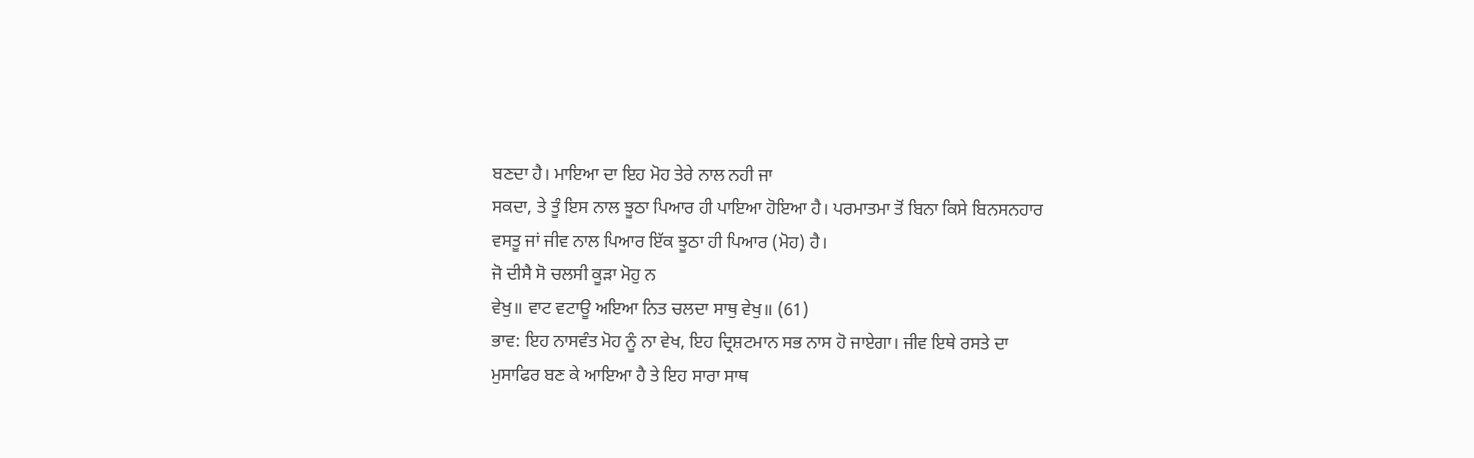ਬਣਦਾ ਹੈ। ਮਾਇਆ ਦਾ ਇਹ ਮੋਹ ਤੇਰੇ ਨਾਲ ਨਹੀ ਜਾ
ਸਕਦਾ, ਤੇ ਤੂੰ ਇਸ ਨਾਲ ਝੂਠਾ ਪਿਆਰ ਹੀ ਪਾਇਆ ਹੋਇਆ ਹੈ। ਪਰਮਾਤਮਾ ਤੋਂ ਬਿਨਾ ਕਿਸੇ ਬਿਨਸਨਹਾਰ
ਵਸਤੂ ਜਾਂ ਜੀਵ ਨਾਲ ਪਿਆਰ ਇੱਕ ਝੂਠਾ ਹੀ ਪਿਆਰ (ਮੋਹ) ਹੈ।
ਜੋ ਦੀਸੈ ਸੋ ਚਲਸੀ ਕੂੜਾ ਮੋਹੁ ਨ
ਵੇਖੁ॥ ਵਾਟ ਵਟਾਊ ਅਇਆ ਨਿਤ ਚਲਦਾ ਸਾਥੁ ਵੇਖੁ॥ (61)
ਭਾਵ: ਇਹ ਨਾਸਵੰਤ ਮੋਹ ਨੂੰ ਨਾ ਵੇਖ, ਇਹ ਦ੍ਰਿਸ਼ਟਮਾਨ ਸਭ ਨਾਸ ਹੋ ਜਾਏਗਾ। ਜੀਵ ਇਥੇ ਰਸਤੇ ਦਾ
ਮੁਸਾਫਿਰ ਬਣ ਕੇ ਆਇਆ ਹੈ ਤੇ ਇਹ ਸਾਰਾ ਸਾਥ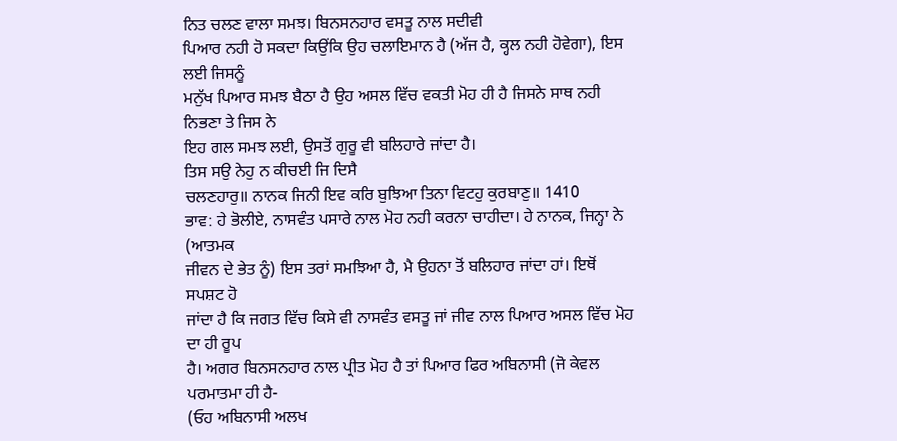ਨਿਤ ਚਲਣ ਵਾਲਾ ਸਮਝ। ਬਿਨਸਨਹਾਰ ਵਸਤੂ ਨਾਲ ਸਦੀਵੀ
ਪਿਆਰ ਨਹੀ ਹੋ ਸਕਦਾ ਕਿਉਂਕਿ ਉਹ ਚਲਾਇਮਾਨ ਹੈ (ਅੱਜ ਹੈ, ਕ੍ਹਲ ਨਹੀ ਹੋਵੇਗਾ), ਇਸ ਲਈ ਜਿਸਨੂੰ
ਮਨੁੱਖ ਪਿਆਰ ਸਮਝ ਬੈਠਾ ਹੈ ਉਹ ਅਸਲ ਵਿੱਚ ਵਕਤੀ ਮੋਹ ਹੀ ਹੈ ਜਿਸਨੇ ਸਾਥ ਨਹੀ ਨਿਭਣਾ ਤੇ ਜਿਸ ਨੇ
ਇਹ ਗਲ ਸਮਝ ਲਈ, ਉਸਤੋਂ ਗੁਰੂ ਵੀ ਬਲਿਹਾਰੇ ਜਾਂਦਾ ਹੈ।
ਤਿਸ ਸਉ ਨੇਹੁ ਨ ਕੀਚਈ ਜਿ ਦਿਸੈ
ਚਲਣਹਾਰੁ॥ ਨਾਨਕ ਜਿਨੀ ਇਵ ਕਰਿ ਬੁਝਿਆ ਤਿਨਾ ਵਿਟਹੁ ਕੁਰਬਾਣੁ॥ 1410
ਭਾਵ: ਹੇ ਭੋਲੀਏ, ਨਾਸਵੰਤ ਪਸਾਰੇ ਨਾਲ ਮੋਹ ਨਹੀ ਕਰਨਾ ਚਾਹੀਦਾ। ਹੇ ਨਾਨਕ, ਜਿਨ੍ਹਾ ਨੇ (ਆਤਮਕ
ਜੀਵਨ ਦੇ ਭੇਤ ਨੂੰ) ਇਸ ਤਰਾਂ ਸਮਝਿਆ ਹੈ, ਮੈ ਉਹਨਾ ਤੋਂ ਬਲਿਹਾਰ ਜਾਂਦਾ ਹਾਂ। ਇਥੋਂ ਸਪਸ਼ਟ ਹੋ
ਜਾਂਦਾ ਹੈ ਕਿ ਜਗਤ ਵਿੱਚ ਕਿਸੇ ਵੀ ਨਾਸਵੰਤ ਵਸਤੂ ਜਾਂ ਜੀਵ ਨਾਲ ਪਿਆਰ ਅਸਲ ਵਿੱਚ ਮੋਹ ਦਾ ਹੀ ਰੂਪ
ਹੈ। ਅਗਰ ਬਿਨਸਨਹਾਰ ਨਾਲ ਪ੍ਰੀਤ ਮੋਹ ਹੈ ਤਾਂ ਪਿਆਰ ਫਿਰ ਅਬਿਨਾਸੀ (ਜੋ ਕੇਵਲ ਪਰਮਾਤਮਾ ਹੀ ਹੈ-
(ਓਹ ਅਬਿਨਾਸੀ ਅਲਖ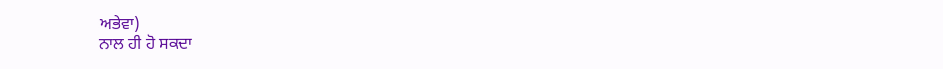ਅਭੇਵਾ)
ਨਾਲ ਹੀ ਹੋ ਸਕਦਾ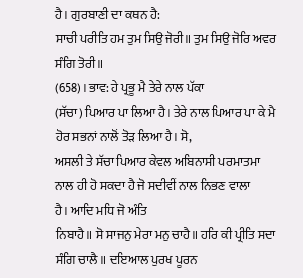ਹੈ। ਗੁਰਬਾਣੀ ਦਾ ਕਥਨ ਹੈ:
ਸਾਚੀ ਪਰੀਤਿ ਹਮ ਤੁਮ ਸਿਉ ਜੋਰੀ॥ ਤੁਮ ਸਿਉ ਜੋਰਿ ਅਵਰ ਸੰਗਿ ਤੋਰੀ॥
(658)। ਭਾਵ: ਹੇ ਪ੍ਰਭੂ ਮੈ ਤੇਰੇ ਨਾਲ ਪੱਕਾ
(ਸੱਚਾ) ਪਿਆਰ ਪਾ ਲਿਆ ਹੈ। ਤੇਰੇ ਨਾਲ ਪਿਆਰ ਪਾ ਕੇ ਮੈ ਹੋਰ ਸਭਨਾਂ ਨਾਲੋਂ ਤੋੜ ਲਿਆ ਹੈ। ਸੋ,
ਅਸਲੀ ਤੇ ਸੱਚਾ ਪਿਆਰ ਕੇਵਲ ਅਬਿਨਾਸੀ ਪਰਮਾਤਮਾ ਨਾਲ ਹੀ ਹੋ ਸਕਦਾ ਹੈ ਜੋ ਸਦੀਵੀਂ ਨਾਲ ਨਿਭਣ ਵਾਲਾ
ਹੈ। ਆਦਿ ਮਧਿ ਜੋ ਅੰਤਿ
ਨਿਬਾਹੈ॥ ਸੋ ਸਾਜਨੁ ਮੇਰਾ ਮਨੁ ਚਾਹੈ॥ ਹਰਿ ਕੀ ਪ੍ਰੀਤਿ ਸਦਾ ਸੰਗਿ ਚਾਲੈ॥ ਦਇਆਲ ਪੁਰਖ ਪੂਰਨ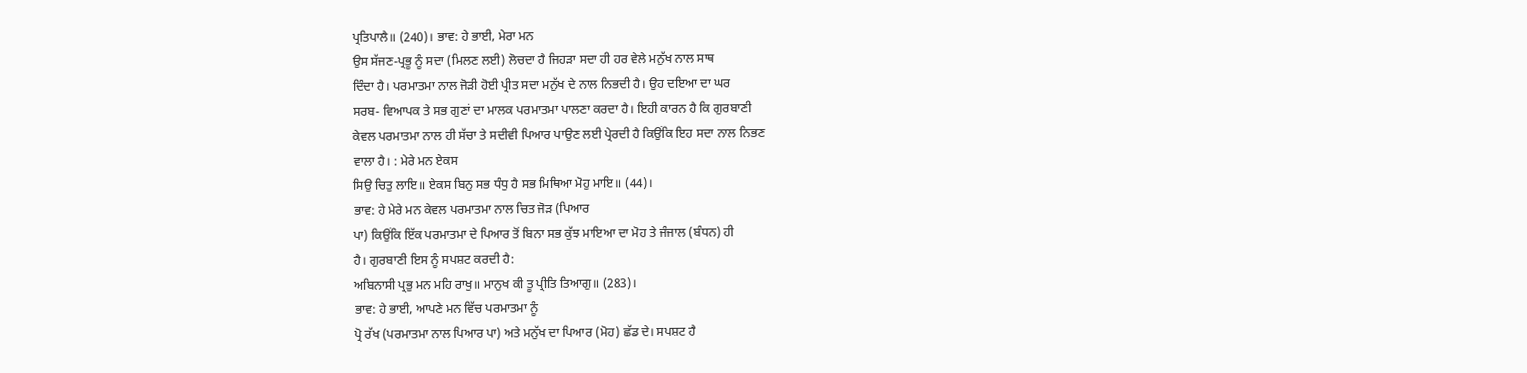ਪ੍ਰਤਿਪਾਲੈ॥ (240)। ਭਾਵ: ਹੇ ਭਾਈ, ਮੇਰਾ ਮਨ
ਉਸ ਸੱਜਣ-ਪ੍ਰਭੂ ਨੂੰ ਸਦਾ (ਮਿਲਣ ਲਈ) ਲੋਚਦਾ ਹੈ ਜਿਹੜਾ ਸਦਾ ਹੀ ਹਰ ਵੇਲੇ ਮਨੁੱਖ ਨਾਲ ਸਾਥ
ਦਿੰਦਾ ਹੈ। ਪਰਮਾਤਮਾ ਨਾਲ ਜੋੜੀ ਹੋਈ ਪ੍ਰੀਤ ਸਦਾ ਮਨੁੱਖ ਦੇ ਨਾਲ ਨਿਭਦੀ ਹੈ। ਉਹ ਦਇਆ ਦਾ ਘਰ
ਸਰਬ- ਵਿਆਪਕ ਤੇ ਸਭ ਗੁਣਾਂ ਦਾ ਮਾਲਕ ਪਰਮਾਤਮਾ ਪਾਲਣਾ ਕਰਦਾ ਹੈ। ਇਹੀ ਕਾਰਨ ਹੈ ਕਿ ਗੁਰਬਾਣੀ
ਕੇਵਲ ਪਰਮਾਤਮਾ ਨਾਲ ਹੀ ਸੱਚਾ ਤੇ ਸਦੀਵੀ ਪਿਆਰ ਪਾਉਣ ਲਈ ਪ੍ਰੇਰਦੀ ਹੈ ਕਿਉਂਕਿ ਇਹ ਸਦਾ ਨਾਲ ਨਿਭਣ
ਵਾਲਾ ਹੈ। : ਮੇਰੇ ਮਨ ਏਕਸ
ਸਿਉ ਚਿਤੁ ਲਾਇ॥ ਏਕਸ ਬਿਨੁ ਸਭ ਧੰਧੁ ਹੈ ਸਭ ਮਿਥਿਆ ਮੋਹੁ ਮਾਇ॥ (44)।
ਭਾਵ: ਹੇ ਮੇਰੇ ਮਨ ਕੇਵਲ ਪਰਮਾਤਮਾ ਨਾਲ ਚਿਤ ਜੋੜ (ਪਿਆਰ
ਪਾ) ਕਿਉਂਕਿ ਇੱਕ ਪਰਮਾਤਮਾ ਦੇ ਪਿਆਰ ਤੋਂ ਬਿਨਾ ਸਭ ਕੁੱਝ ਮਾਇਆ ਦਾ ਮੋਹ ਤੇ ਜੰਜਾਲ (ਬੰਧਨ) ਹੀ
ਹੈ। ਗੁਰਬਾਣੀ ਇਸ ਨੂੰ ਸਪਸ਼ਟ ਕਰਦੀ ਹੈ:
ਅਬਿਨਾਸੀ ਪ੍ਰਭੁ ਮਨ ਮਹਿ ਰਾਖੁ॥ ਮਾਨੁਖ ਕੀ ਤੂ ਪ੍ਰੀਤਿ ਤਿਆਗੁ॥ (283)।
ਭਾਵ: ਹੇ ਭਾਈ, ਆਪਣੇ ਮਨ ਵਿੱਚ ਪਰਮਾਤਮਾ ਨੂੰ
ਪ੍ਰੋ ਰੱਖ (ਪਰਮਾਤਮਾ ਨਾਲ ਪਿਆਰ ਪਾ) ਅਤੇ ਮਨੁੱਖ ਦਾ ਪਿਆਰ (ਮੋਹ) ਛੱਡ ਦੇ। ਸਪਸ਼ਟ ਹੈ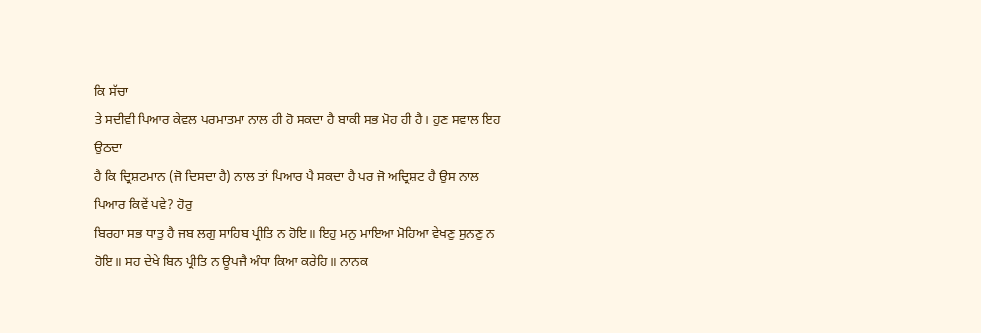ਕਿ ਸੱਚਾ
ਤੇ ਸਦੀਵੀ ਪਿਆਰ ਕੇਵਲ ਪਰਮਾਤਮਾ ਨਾਲ ਹੀ ਹੋ ਸਕਦਾ ਹੈ ਬਾਕੀ ਸਭ ਮੋਹ ਹੀ ਹੈ। ਹੁਣ ਸਵਾਲ ਇਹ ਉਠਦਾ
ਹੈ ਕਿ ਦ੍ਰਿਸ਼ਟਮਾਨ (ਜੋ ਦਿਸਦਾ ਹੈ) ਨਾਲ ਤਾਂ ਪਿਆਰ ਪੈ ਸਕਦਾ ਹੈ ਪਰ ਜੋ ਅਦ੍ਰਿਸ਼ਟ ਹੈ ਉਸ ਨਾਲ
ਪਿਆਰ ਕਿਵੇਂ ਪਵੇ? ਹੋਰੁ
ਬਿਰਹਾ ਸਭ ਧਾਤੁ ਹੈ ਜਬ ਲਗੁ ਸਾਹਿਬ ਪ੍ਰੀਤਿ ਨ ਹੋਇ॥ ਇਹੁ ਮਨੁ ਮਾਇਆ ਮੋਹਿਆ ਵੇਖਣੁ ਸੁਨਣੁ ਨ
ਹੋਇ॥ ਸਹ ਦੇਖੇ ਬਿਨ ਪ੍ਰੀਤਿ ਨ ਊਪਜੈ ਅੰਧਾ ਕਿਆ ਕਰੇਹਿ॥ ਨਾਨਕ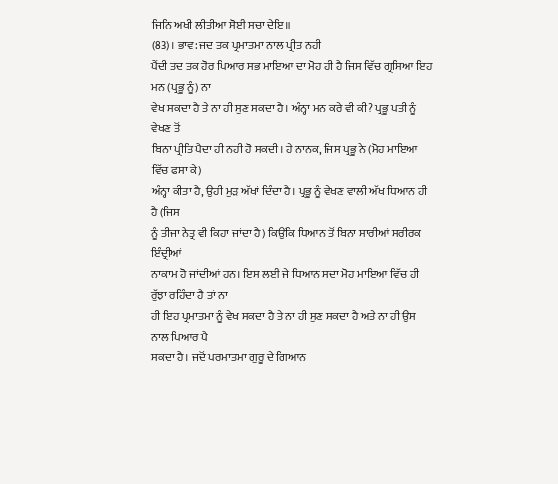ਜਿਨਿ ਅਖੀ ਲੀਤੀਆ ਸੋਈ ਸਚਾ ਦੇਇ॥
(83)। ਭਾਵ: ਜਦ ਤਕ ਪ੍ਰਮਾਤਮਾ ਨਾਲ ਪ੍ਰੀਤ ਨਹੀ
ਪੈਂਦੀ ਤਦ ਤਕ ਹੋਰ ਪਿਆਰ ਸਭ ਮਾਇਆ ਦਾ ਮੋਹ ਹੀ ਹੈ ਜਿਸ ਵਿੱਚ ਗ੍ਰਸਿਆ ਇਹ ਮਨ (ਪ੍ਰਭੂ ਨੂੰ) ਨਾ
ਵੇਖ ਸਕਦਾ ਹੈ ਤੇ ਨਾ ਹੀ ਸੁਣ ਸਕਦਾ ਹੈ। ਅੰਨ੍ਹਾ ਮਨ ਕਰੇ ਵੀ ਕੀ? ਪ੍ਰਭੂ ਪਤੀ ਨੂੰ ਵੇਖਣ ਤੋਂ
ਬਿਨਾ ਪ੍ਰੀਤਿ ਪੈਦਾ ਹੀ ਨਹੀ ਹੋ ਸਕਦੀ। ਹੇ ਨਾਨਕ, ਜਿਸ ਪ੍ਰਭੂ ਨੇ (ਮੋਹ ਮਾਇਆ ਵਿੱਚ ਫਸਾ ਕੇ)
ਅੰਨ੍ਹਾ ਕੀਤਾ ਹੈ, ਉਹੀ ਮੁੜ ਅੱਖਾਂ ਦਿੰਦਾ ਹੈ। ਪ੍ਰਭੂ ਨੂੰ ਵੇਖਣ ਵਾਲੀ ਅੱਖ ਧਿਆਨ ਹੀ ਹੈ (ਜਿਸ
ਨੂੰ ਤੀਜਾ ਨੇਤ੍ਰ ਵੀ ਕਿਹਾ ਜਾਂਦਾ ਹੈ) ਕਿਉਂਕਿ ਧਿਆਨ ਤੋਂ ਬਿਨਾ ਸਾਰੀਆਂ ਸਰੀਰਕ ਇੰਦ੍ਰੀਆਂ
ਨਾਕਾਮ ਹੋ ਜਾਂਦੀਆਂ ਹਨ। ਇਸ ਲਈ ਜੇ ਧਿਆਨ ਸਦਾ ਮੋਹ ਮਾਇਆ ਵਿੱਚ ਹੀ ਰੁੱਝਾ ਰਹਿੰਦਾ ਹੈ ਤਾਂ ਨਾ
ਹੀ ਇਹ ਪ੍ਰਮਾਤਮਾ ਨੂੰ ਵੇਖ ਸਕਦਾ ਹੈ ਤੇ ਨਾ ਹੀ ਸੁਣ ਸਕਦਾ ਹੈ ਅਤੇ ਨਾ ਹੀ ਉਸ ਨਾਲ ਪਿਆਰ ਪੈ
ਸਕਦਾ ਹੈ। ਜਦੋਂ ਪਰਮਾਤਮਾ ਗੁਰੂ ਦੇ ਗਿਆਨ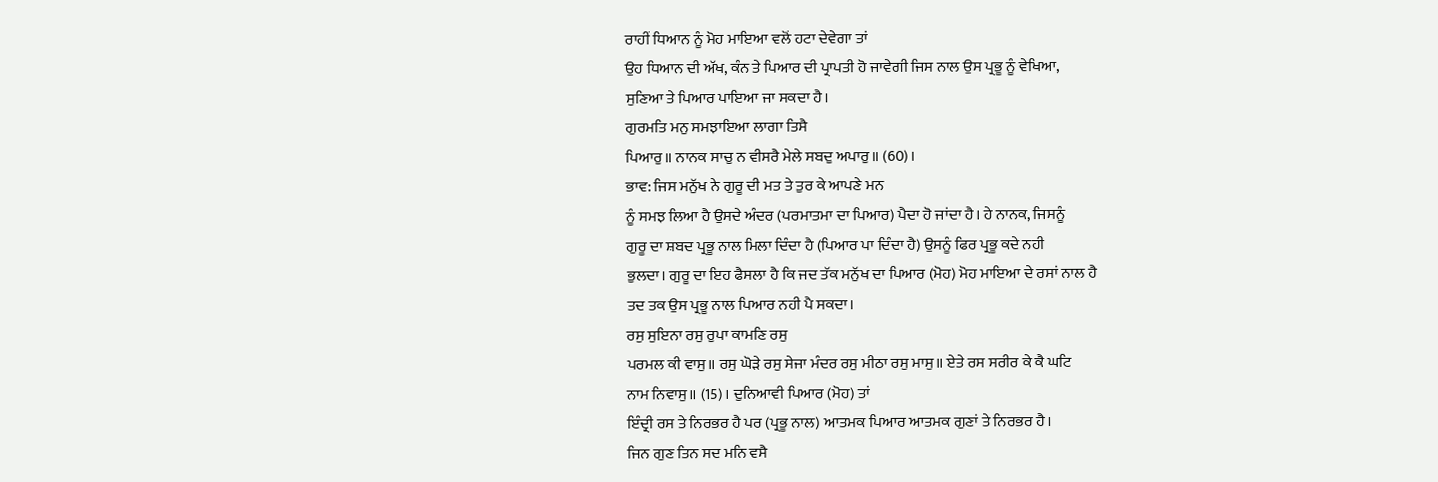ਰਾਹੀਂ ਧਿਆਨ ਨੂੰ ਮੋਹ ਮਾਇਆ ਵਲੋਂ ਹਟਾ ਦੇਵੇਗਾ ਤਾਂ
ਉਹ ਧਿਆਨ ਦੀ ਅੱਖ, ਕੰਨ ਤੇ ਪਿਆਰ ਦੀ ਪ੍ਰਾਪਤੀ ਹੋ ਜਾਵੇਗੀ ਜਿਸ ਨਾਲ ਉਸ ਪ੍ਰਭੂ ਨੂੰ ਵੇਖਿਆ,
ਸੁਣਿਆ ਤੇ ਪਿਆਰ ਪਾਇਆ ਜਾ ਸਕਦਾ ਹੈ।
ਗੁਰਮਤਿ ਮਨੁ ਸਮਝਾਇਆ ਲਾਗਾ ਤਿਸੈ
ਪਿਆਰੁ॥ ਨਾਨਕ ਸਾਚੁ ਨ ਵੀਸਰੈ ਮੇਲੇ ਸਬਦੁ ਅਪਾਰੁ॥ (60)।
ਭਾਵ: ਜਿਸ ਮਨੁੱਖ ਨੇ ਗੁਰੂ ਦੀ ਮਤ ਤੇ ਤੁਰ ਕੇ ਆਪਣੇ ਮਨ
ਨੂੰ ਸਮਝ ਲਿਆ ਹੈ ਉਸਦੇ ਅੰਦਰ (ਪਰਮਾਤਮਾ ਦਾ ਪਿਆਰ) ਪੈਦਾ ਹੋ ਜਾਂਦਾ ਹੈ। ਹੇ ਨਾਨਕ, ਜਿਸਨੂੰ
ਗੁਰੂ ਦਾ ਸ਼ਬਦ ਪ੍ਰਭੂ ਨਾਲ ਮਿਲਾ ਦਿੰਦਾ ਹੈ (ਪਿਆਰ ਪਾ ਦਿੰਦਾ ਹੈ) ਉਸਨੂੰ ਫਿਰ ਪ੍ਰਭੂ ਕਦੇ ਨਹੀ
ਭੁਲਦਾ। ਗੁਰੂ ਦਾ ਇਹ ਫੈਸਲਾ ਹੈ ਕਿ ਜਦ ਤੱਕ ਮਨੁੱਖ ਦਾ ਪਿਆਰ (ਮੋਹ) ਮੋਹ ਮਾਇਆ ਦੇ ਰਸਾਂ ਨਾਲ ਹੈ
ਤਦ ਤਕ ਉਸ ਪ੍ਰਭੂ ਨਾਲ ਪਿਆਰ ਨਹੀ ਪੈ ਸਕਦਾ।
ਰਸੁ ਸੁਇਨਾ ਰਸੁ ਰੁਪਾ ਕਾਮਣਿ ਰਸੁ
ਪਰਮਲ ਕੀ ਵਾਸੁ॥ ਰਸੁ ਘੋੜੇ ਰਸੁ ਸੇਜਾ ਮੰਦਰ ਰਸੁ ਮੀਠਾ ਰਸੁ ਮਾਸੁ॥ ਏਤੇ ਰਸ ਸਰੀਰ ਕੇ ਕੈ ਘਟਿ
ਨਾਮ ਨਿਵਾਸੁ॥ (15)। ਦੁਨਿਆਵੀ ਪਿਆਰ (ਮੋਹ) ਤਾਂ
ਇੰਦ੍ਰੀ ਰਸ ਤੇ ਨਿਰਭਰ ਹੈ ਪਰ (ਪ੍ਰਭੂ ਨਾਲ) ਆਤਮਕ ਪਿਆਰ ਆਤਮਕ ਗੁਣਾਂ ਤੇ ਨਿਰਭਰ ਹੈ।
ਜਿਨ ਗੁਣ ਤਿਨ ਸਦ ਮਨਿ ਵਸੈ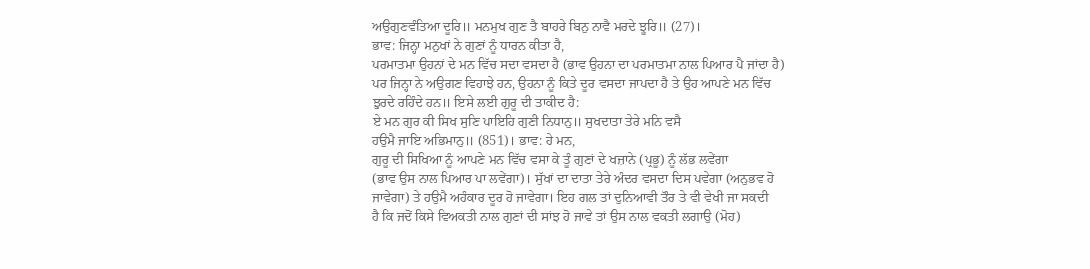ਅਉਗੁਣਵੰਤਿਆ ਦੂਰਿ॥ ਮਨਮੁਖ ਗੁਣ ਤੈ ਬਾਹਰੇ ਬਿਨੁ ਨਾਵੈ ਮਰਦੇ ਝੂਰਿ॥ (27)।
ਭਾਵ: ਜਿਨ੍ਹਾ ਮਨੁਖਾਂ ਨੇ ਗੁਣਾਂ ਨੂੰ ਧਾਰਨ ਕੀਤਾ ਹੈ,
ਪਰਮਾਤਮਾ ਉਹਨਾਂ ਦੇ ਮਨ ਵਿੱਚ ਸਦਾ ਵਸਦਾ ਹੈ (ਭਾਵ ਉਹਨਾ ਦਾ ਪਰਮਾਤਮਾ ਨਾਲ ਪਿਆਰ ਪੈ ਜਾਂਦਾ ਹੈ)
ਪਰ ਜਿਨ੍ਹਾ ਨੇ ਅਉਗਣ ਵਿਹਾਝੇ ਹਨ, ਉਹਨਾ ਨੂੰ ਕਿਤੇ ਦੂਰ ਵਸਦਾ ਜਾਪਦਾ ਹੈ ਤੇ ਉਹ ਆਪਣੇ ਮਨ ਵਿੱਚ
ਝੁਰਦੇ ਰਹਿੰਦੇ ਹਨ॥ ਇਸੇ ਲਈ ਗੁਰੂ ਦੀ ਤਾਕੀਦ ਹੈ:
ਏ ਮਨ ਗੁਰ ਕੀ ਸਿਖ ਸੁਣਿ ਪਾਇਹਿ ਗੁਣੀ ਨਿਧਾਨੁ॥ ਸੁਖਦਾਤਾ ਤੇਰੇ ਮਨਿ ਵਸੈ
ਹਉਮੈ ਜਾਇ ਅਭਿਮਾਨੁ॥ (851)। ਭਾਵ: ਹੇ ਮਨ,
ਗੁਰੂ ਦੀ ਸਿਖਿਆ ਨੂੰ ਆਪਣੇ ਮਨ ਵਿੱਚ ਵਸਾ ਕੇ ਤੂੰ ਗੁਣਾਂ ਦੇ ਖਜ਼ਾਨੇ (ਪ੍ਰਭੂ) ਨੂੰ ਲੱਭ ਲਵੇਂਗਾ
(ਭਾਵ ਉਸ ਨਾਲ ਪਿਆਰ ਪਾ ਲਵੇਂਗਾ)। ਸੁੱਖਾਂ ਦਾ ਦਾਤਾ ਤੇਰੇ ਅੰਦਰ ਵਸਦਾ ਦਿਸ ਪਵੇਗਾ (ਅਨੁਭਵ ਹੋ
ਜਾਵੇਗਾ) ਤੇ ਹਉਮੈ ਅਹੰਕਾਰ ਦੂਰ ਹੋ ਜਾਵੇਗਾ। ਇਹ ਗਲ ਤਾਂ ਦੁਨਿਆਵੀ ਤੌਰ ਤੇ ਵੀ ਵੇਖੀ ਜਾ ਸਕਦੀ
ਹੈ ਕਿ ਜਦੋਂ ਕਿਸੇ ਵਿਅਕਤੀ ਨਾਲ ਗੁਣਾਂ ਦੀ ਸਾਂਝ ਹੋ ਜਾਵੇ ਤਾਂ ਉਸ ਨਾਲ ਵਕਤੀ ਲਗਾਉ (ਮੋਹ)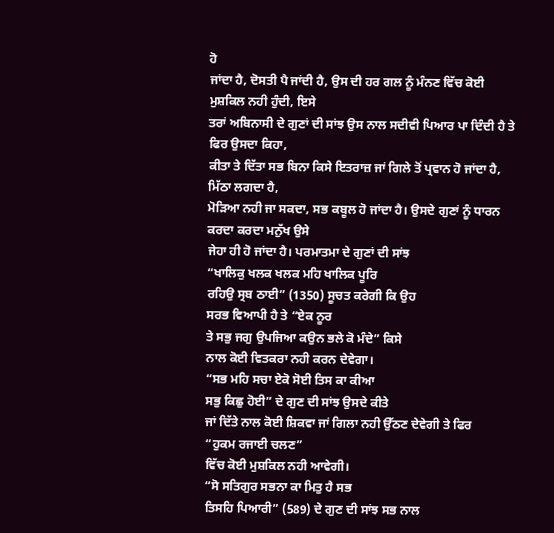ਹੋ
ਜਾਂਦਾ ਹੈ, ਦੋਸਤੀ ਪੈ ਜਾਂਦੀ ਹੈ, ਉਸ ਦੀ ਹਰ ਗਲ ਨੂੰ ਮੰਨਣ ਵਿੱਚ ਕੋਈ ਮੁਸ਼ਕਿਲ ਨਹੀ ਹੁੰਦੀ, ਇਸੇ
ਤਰਾਂ ਅਬਿਨਾਸੀ ਦੇ ਗੁਣਾਂ ਦੀ ਸਾਂਝ ਉਸ ਨਾਲ ਸਦੀਵੀ ਪਿਆਰ ਪਾ ਦਿੰਦੀ ਹੈ ਤੇ ਫਿਰ ਉਸਦਾ ਕਿਹਾ,
ਕੀਤਾ ਤੇ ਦਿੱਤਾ ਸਭ ਬਿਨਾ ਕਿਸੇ ਇਤਰਾਜ਼ ਜਾਂ ਗਿਲੇ ਤੋਂ ਪ੍ਰਵਾਨ ਹੋ ਜਾਂਦਾ ਹੈ, ਮਿੱਠਾ ਲਗਦਾ ਹੈ,
ਮੋੜਿਆ ਨਹੀ ਜਾ ਸਕਦਾ, ਸਭ ਕਬੂਲ ਹੋ ਜਾਂਦਾ ਹੈ। ਉਸਦੇ ਗੁਣਾਂ ਨੂੰ ਧਾਰਨ ਕਰਦਾ ਕਰਦਾ ਮਨੁੱਖ ਉਸੇ
ਜੇਹਾ ਹੀ ਹੋ ਜਾਂਦਾ ਹੈ। ਪਰਮਾਤਮਾ ਦੇ ਗੁਣਾਂ ਦੀ ਸਾਂਝ
“ਖਾਲਿਕੁ ਖਲਕ ਖਲਕ ਮਹਿ ਖਾਲਿਕ ਪੂਰਿ
ਰਹਿਉ ਸ੍ਰਬ ਠਾਈ” (1350) ਸੂਚਤ ਕਰੇਗੀ ਕਿ ਉਹ
ਸਰਭ ਵਿਆਪੀ ਹੈ ਤੇ “ਏਕ ਨੂਰ
ਤੇ ਸਭੁ ਜਗੁ ਉਪਜਿਆ ਕਉਨ ਭਲੇ ਕੋ ਮੰਦੇ” ਕਿਸੇ
ਨਾਲ ਕੋਈ ਵਿਤਕਰਾ ਨਹੀ ਕਰਨ ਦੇਵੇਗਾ।
“ਸਭ ਮਹਿ ਸਚਾ ਏਕੋ ਸੋਈ ਤਿਸ ਕਾ ਕੀਆ
ਸਭੁ ਕਿਛੁ ਹੋਈ” ਦੇ ਗੁਣ ਦੀ ਸਾਂਝ ਉਸਦੇ ਕੀਤੇ
ਜਾਂ ਦਿੱਤੇ ਨਾਲ ਕੋਈ ਸ਼ਿਕਵਾ ਜਾਂ ਗਿਲਾ ਨਹੀ ਉੱਠਣ ਦੇਵੇਗੀ ਤੇ ਫਿਰ
“ਹੁਕਮ ਰਜਾਈ ਚਲਣ”
ਵਿੱਚ ਕੋਈ ਮੁਸ਼ਕਿਲ ਨਹੀ ਆਵੇਗੀ।
“ਸੋ ਸਤਿਗੁਰ ਸਭਨਾ ਕਾ ਮਿਤੁ ਹੈ ਸਭ
ਤਿਸਹਿ ਪਿਆਰੀ” (589) ਦੇ ਗੁਣ ਦੀ ਸਾਂਝ ਸਭ ਨਾਲ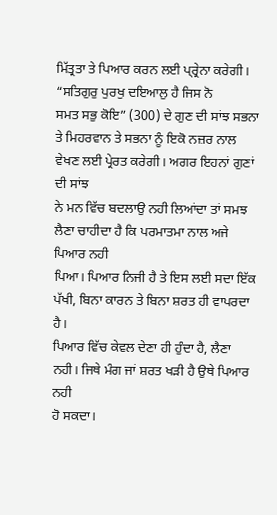ਮਿੱਤ੍ਰਤਾ ਤੇ ਪਿਆਰ ਕਰਨ ਲਈ ਪ੍ਰ੍ਰੇਨਾ ਕਰੇਗੀ।
“ਸਤਿਗੁਰੁ ਪੁਰਖੁ ਦਇਆਲੁ ਹੈ ਜਿਸ ਨੋ
ਸਮਤ ਸਭੁ ਕੋਇ” (300) ਦੇ ਗੁਣ ਦੀ ਸਾਂਝ ਸਭਨਾ
ਤੇ ਮਿਹਰਵਾਨ ਤੇ ਸਭਨਾ ਨੂੰ ਇਕੋ ਨਜ਼ਰ ਨਾਲ ਵੇਖਣ ਲਈ ਪ੍ਰੇਰਤ ਕਰੇਗੀ। ਅਗਰ ਇਹਨਾਂ ਗੁਣਾਂ ਦੀ ਸਾਂਝ
ਨੇ ਮਨ ਵਿੱਚ ਬਦਲਾਉ ਨਹੀ ਲਿਆਂਦਾ ਤਾਂ ਸਮਝ ਲੈਣਾ ਚਾਹੀਦਾ ਹੈ ਕਿ ਪਰਮਾਤਮਾ ਨਾਲ ਅਜੇ ਪਿਆਰ ਨਹੀ
ਪਿਆ। ਪਿਆਰ ਨਿਜੀ ਹੈ ਤੇ ਇਸ ਲਈ ਸਦਾ ਇੱਕ ਪੱਖੀ, ਬਿਨਾ ਕਾਰਨ ਤੇ ਬਿਨਾ ਸ਼ਰਤ ਹੀ ਵਾਪਰਦਾ ਹੈ।
ਪਿਆਰ ਵਿੱਚ ਕੇਵਲ ਦੇਣਾ ਹੀ ਹੁੰਦਾ ਹੈ, ਲੈਣਾ ਨਹੀ। ਜਿਥੇ ਮੰਗ ਜਾਂ ਸ਼ਰਤ ਖੜੀ ਹੈ ਉਥੇ ਪਿਆਰ ਨਹੀ
ਹੋ ਸਕਦਾ।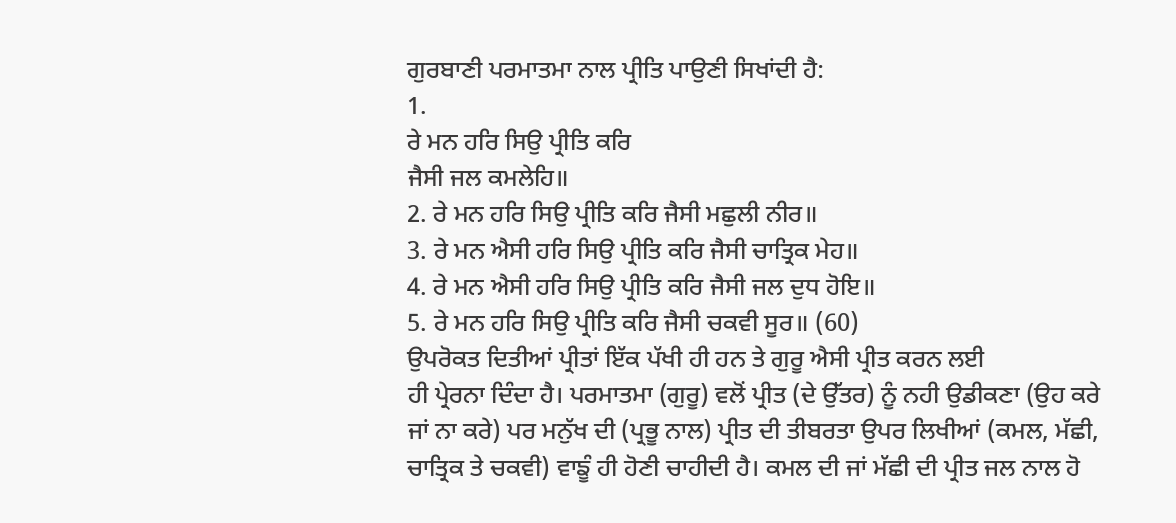ਗੁਰਬਾਣੀ ਪਰਮਾਤਮਾ ਨਾਲ ਪ੍ਰੀਤਿ ਪਾਉਣੀ ਸਿਖਾਂਦੀ ਹੈ:
1.
ਰੇ ਮਨ ਹਰਿ ਸਿਉ ਪ੍ਰੀਤਿ ਕਰਿ
ਜੈਸੀ ਜਲ ਕਮਲੇਹਿ॥
2. ਰੇ ਮਨ ਹਰਿ ਸਿਉ ਪ੍ਰੀਤਿ ਕਰਿ ਜੈਸੀ ਮਛੁਲੀ ਨੀਰ॥
3. ਰੇ ਮਨ ਐਸੀ ਹਰਿ ਸਿਉ ਪ੍ਰੀਤਿ ਕਰਿ ਜੈਸੀ ਚਾਤ੍ਰਿਕ ਮੇਹ॥
4. ਰੇ ਮਨ ਐਸੀ ਹਰਿ ਸਿਉ ਪ੍ਰੀਤਿ ਕਰਿ ਜੈਸੀ ਜਲ ਦੁਧ ਹੋਇ॥
5. ਰੇ ਮਨ ਹਰਿ ਸਿਉ ਪ੍ਰੀਤਿ ਕਰਿ ਜੈਸੀ ਚਕਵੀ ਸੂਰ॥ (60)
ਉਪਰੋਕਤ ਦਿਤੀਆਂ ਪ੍ਰੀਤਾਂ ਇੱਕ ਪੱਖੀ ਹੀ ਹਨ ਤੇ ਗੁਰੂ ਐਸੀ ਪ੍ਰੀਤ ਕਰਨ ਲਈ
ਹੀ ਪ੍ਰੇਰਨਾ ਦਿੰਦਾ ਹੈ। ਪਰਮਾਤਮਾ (ਗੁਰੂ) ਵਲੋਂ ਪ੍ਰੀਤ (ਦੇ ਉੱਤਰ) ਨੂੰ ਨਹੀ ਉਡੀਕਣਾ (ਉਹ ਕਰੇ
ਜਾਂ ਨਾ ਕਰੇ) ਪਰ ਮਨੁੱਖ ਦੀ (ਪ੍ਰਭੂ ਨਾਲ) ਪ੍ਰੀਤ ਦੀ ਤੀਬਰਤਾ ਉਪਰ ਲਿਖੀਆਂ (ਕਮਲ, ਮੱਛੀ,
ਚਾਤ੍ਰਿਕ ਤੇ ਚਕਵੀ) ਵਾਙੂੰ ਹੀ ਹੋਣੀ ਚਾਹੀਦੀ ਹੈ। ਕਮਲ ਦੀ ਜਾਂ ਮੱਛੀ ਦੀ ਪ੍ਰੀਤ ਜਲ ਨਾਲ ਹੋ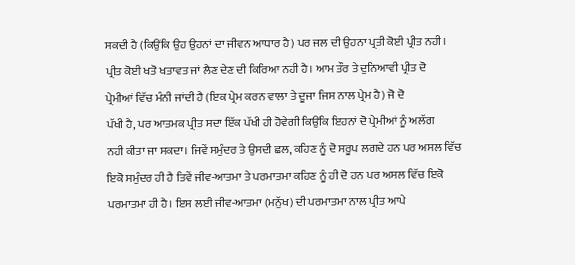ਸਕਦੀ ਹੈ (ਕਿਉਂਕਿ ਉਹ ਉਹਨਾਂ ਦਾ ਜੀਵਨ ਆਧਾਰ ਹੈ) ਪਰ ਜਲ ਦੀ ਉਹਨਾ ਪ੍ਰਤੀ ਕੋਈ ਪ੍ਰੀਤ ਨਹੀ।
ਪ੍ਰੀਤ ਕੋਈ ਖਤੋ ਖਤਾਵਤ ਜਾਂ ਲੈਣ ਦੇਣ ਦੀ ਕਿਰਿਆ ਨਹੀ ਹੈ। ਆਮ ਤੌਰ ਤੇ ਦੁਨਿਆਵੀ ਪ੍ਰੀਤ ਦੋ
ਪ੍ਰੇਮੀਆਂ ਵਿੱਚ ਮੰਨੀ ਜਾਂਦੀ ਹੈ (ਇਕ ਪ੍ਰੇਮ ਕਰਨ ਵਾਲਾ ਤੇ ਦੂਜਾ ਜਿਸ ਨਾਲ ਪ੍ਰੇਮ ਹੈ) ਜੋ ਦੋ
ਪੱਖੀ ਹੈ, ਪਰ ਆਤਮਕ ਪ੍ਰੀਤ ਸਦਾ ਇੱਕ ਪੱਖੀ ਹੀ ਹੋਵੇਗੀ ਕਿਉਂਕਿ ਇਹਨਾਂ ਦੋ ਪ੍ਰੇਮੀਆਂ ਨੂੰ ਅਲੱਗ
ਨਹੀ ਕੀਤਾ ਜਾ ਸਕਦਾ। ਜਿਵੇਂ ਸਮੁੰਦਰ ਤੇ ਉਸਦੀ ਛਲ, ਕਹਿਣ ਨੂੰ ਦੋ ਸਰੂਪ ਲਗਦੇ ਹਨ ਪਰ ਅਸਲ ਵਿੱਚ
ਇਕੋ ਸਮੁੰਦਰ ਹੀ ਹੈ ਤਿਵੇਂ ਜੀਵ-ਆਤਮਾ ਤੇ ਪਰਮਾਤਮਾ ਕਹਿਣ ਨੂੰ ਹੀ ਦੋ ਹਨ ਪਰ ਅਸਲ ਵਿੱਚ ਇਕੋ
ਪਰਮਾਤਮਾ ਹੀ ਹੈ। ਇਸ ਲਈ ਜੀਵ-ਆਤਮਾ (ਮਨੁੱਖ) ਦੀ ਪਰਮਾਤਮਾ ਨਾਲ ਪ੍ਰੀਤ ਆਪੇ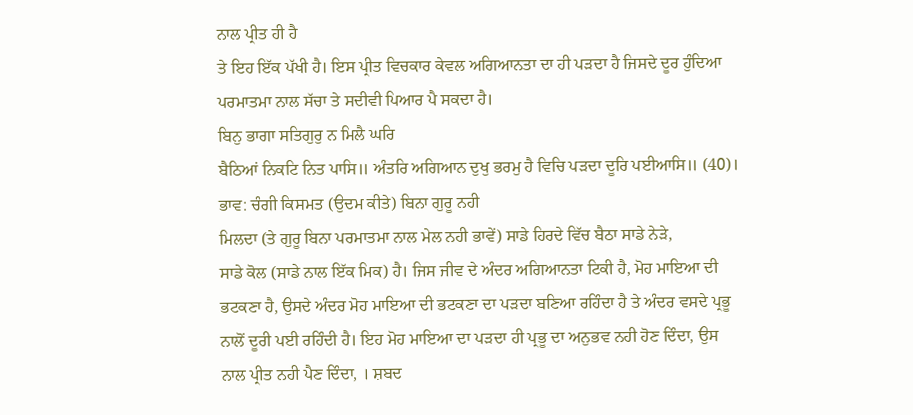ਨਾਲ ਪ੍ਰੀਤ ਹੀ ਹੈ
ਤੇ ਇਹ ਇੱਕ ਪੱਖੀ ਹੈ। ਇਸ ਪ੍ਰੀਤ ਵਿਚਕਾਰ ਕੇਵਲ ਅਗਿਆਨਤਾ ਦਾ ਹੀ ਪੜਦਾ ਹੈ ਜਿਸਦੇ ਦੂਰ ਹੁੰਦਿਆ
ਪਰਮਾਤਮਾ ਨਾਲ ਸੱਚਾ ਤੇ ਸਦੀਵੀ ਪਿਆਰ ਪੈ ਸਕਦਾ ਹੈ।
ਬਿਨੁ ਭਾਗਾ ਸਤਿਗੁਰੁ ਨ ਮਿਲੈ ਘਰਿ
ਬੈਠਿਆਂ ਨਿਕਟਿ ਨਿਤ ਪਾਸਿ॥ ਅੰਤਰਿ ਅਗਿਆਨ ਦੁਖੁ ਭਰਮੁ ਹੈ ਵਿਚਿ ਪੜਦਾ ਦੂਰਿ ਪਈਆਸਿ॥ (40)।
ਭਾਵ: ਚੰਗੀ ਕਿਸਮਤ (ਉਦਮ ਕੀਤੇ) ਬਿਨਾ ਗੁਰੂ ਨਹੀ
ਮਿਲਦਾ (ਤੇ ਗੁਰੂ ਬਿਨਾ ਪਰਮਾਤਮਾ ਨਾਲ ਮੇਲ ਨਹੀ ਭਾਵੇਂ) ਸਾਡੇ ਹਿਰਦੇ ਵਿੱਚ ਬੈਠਾ ਸਾਡੇ ਨੇੜੇ,
ਸਾਡੇ ਕੋਲ (ਸਾਡੇ ਨਾਲ ਇੱਕ ਮਿਕ) ਹੈ। ਜਿਸ ਜੀਵ ਦੇ ਅੰਦਰ ਅਗਿਆਨਤਾ ਟਿਕੀ ਹੈ, ਮੋਹ ਮਾਇਆ ਦੀ
ਭਟਕਣਾ ਹੈ, ਉਸਦੇ ਅੰਦਰ ਮੋਹ ਮਾਇਆ ਦੀ ਭਟਕਣਾ ਦਾ ਪੜਦਾ ਬਣਿਆ ਰਹਿੰਦਾ ਹੈ ਤੇ ਅੰਦਰ ਵਸਦੇ ਪ੍ਰਭੂ
ਨਾਲੋਂ ਦੂਰੀ ਪਈ ਰਹਿੰਦੀ ਹੈ। ਇਹ ਮੋਹ ਮਾਇਆ ਦਾ ਪੜਦਾ ਹੀ ਪ੍ਰਭੂ ਦਾ ਅਨੁਭਵ ਨਹੀ ਹੋਣ ਦਿੰਦਾ, ਉਸ
ਨਾਲ ਪ੍ਰੀਤ ਨਹੀ ਪੈਣ ਦਿੰਦਾ, । ਸ਼ਬਦ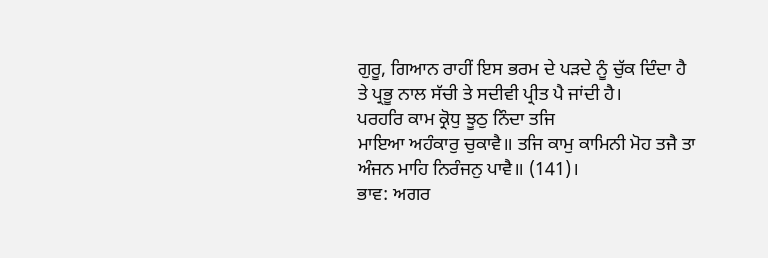ਗੁਰੂ, ਗਿਆਨ ਰਾਹੀਂ ਇਸ ਭਰਮ ਦੇ ਪੜਦੇ ਨੂੰ ਚੁੱਕ ਦਿੰਦਾ ਹੈ
ਤੇ ਪ੍ਰਭੂ ਨਾਲ ਸੱਚੀ ਤੇ ਸਦੀਵੀ ਪ੍ਰੀਤ ਪੈ ਜਾਂਦੀ ਹੈ।
ਪਰਹਰਿ ਕਾਮ ਕ੍ਰੋਧੁ ਝੂਠੁ ਨਿੰਦਾ ਤਜਿ
ਮਾਇਆ ਅਹੰਕਾਰੁ ਚੁਕਾਵੈ॥ ਤਜਿ ਕਾਮੁ ਕਾਮਿਨੀ ਮੋਹ ਤਜੈ ਤਾ ਅੰਜਨ ਮਾਹਿ ਨਿਰੰਜਨੁ ਪਾਵੈ॥ (141)।
ਭਾਵ: ਅਗਰ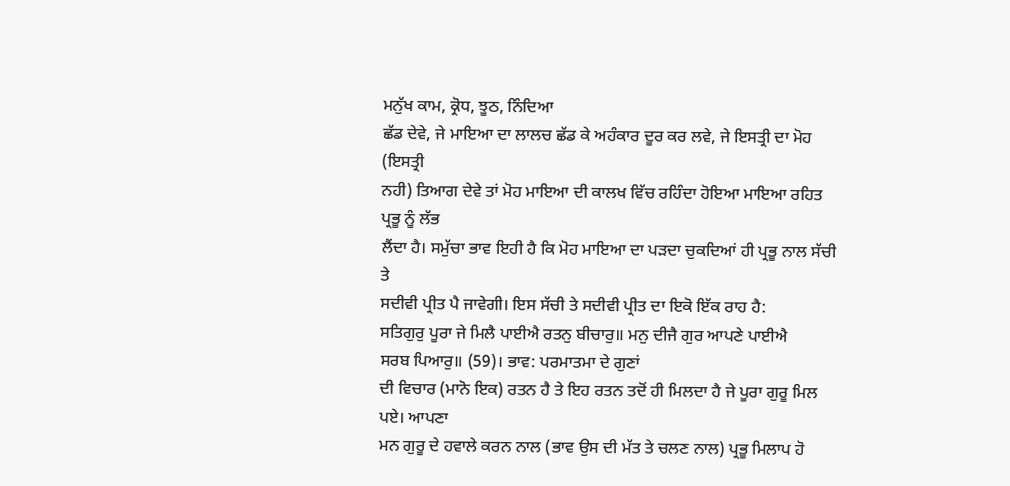ਮਨੁੱਖ ਕਾਮ, ਕ੍ਰੋਧ, ਝੂਠ, ਨਿੰਦਿਆ
ਛੱਡ ਦੇਵੇ, ਜੇ ਮਾਇਆ ਦਾ ਲਾਲਚ ਛੱਡ ਕੇ ਅਹੰਕਾਰ ਦੂਰ ਕਰ ਲਵੇ, ਜੇ ਇਸਤ੍ਰੀ ਦਾ ਮੋਹ (ਇਸਤ੍ਰੀ
ਨਹੀ) ਤਿਆਗ ਦੇਵੇ ਤਾਂ ਮੋਹ ਮਾਇਆ ਦੀ ਕਾਲਖ ਵਿੱਚ ਰਹਿੰਦਾ ਹੋਇਆ ਮਾਇਆ ਰਹਿਤ ਪ੍ਰਭੂ ਨੂੰ ਲੱਭ
ਲੈਂਦਾ ਹੈ। ਸਮੁੱਚਾ ਭਾਵ ਇਹੀ ਹੈ ਕਿ ਮੋਹ ਮਾਇਆ ਦਾ ਪੜਦਾ ਚੁਕਦਿਆਂ ਹੀ ਪ੍ਰਭੂ ਨਾਲ ਸੱਚੀ ਤੇ
ਸਦੀਵੀ ਪ੍ਰੀਤ ਪੈ ਜਾਵੇਗੀ। ਇਸ ਸੱਚੀ ਤੇ ਸਦੀਵੀ ਪ੍ਰੀਤ ਦਾ ਇਕੋ ਇੱਕ ਰਾਹ ਹੈ:
ਸਤਿਗੁਰੁ ਪੂਰਾ ਜੇ ਮਿਲੈ ਪਾਈਐ ਰਤਨੁ ਬੀਚਾਰੁ॥ ਮਨੁ ਦੀਜੈ ਗੁਰ ਆਪਣੇ ਪਾਈਐ
ਸਰਬ ਪਿਆਰੁ॥ (59)। ਭਾਵ: ਪਰਮਾਤਮਾ ਦੇ ਗੁਣਾਂ
ਦੀ ਵਿਚਾਰ (ਮਾਨੋ ਇਕ) ਰਤਨ ਹੈ ਤੇ ਇਹ ਰਤਨ ਤਦੋਂ ਹੀ ਮਿਲਦਾ ਹੈ ਜੇ ਪੂਰਾ ਗੁਰੂ ਮਿਲ ਪਏ। ਆਪਣਾ
ਮਨ ਗੁਰੂ ਦੇ ਹਵਾਲੇ ਕਰਨ ਨਾਲ (ਭਾਵ ਉਸ ਦੀ ਮੱਤ ਤੇ ਚਲਣ ਨਾਲ) ਪ੍ਰਭੂ ਮਿਲਾਪ ਹੋ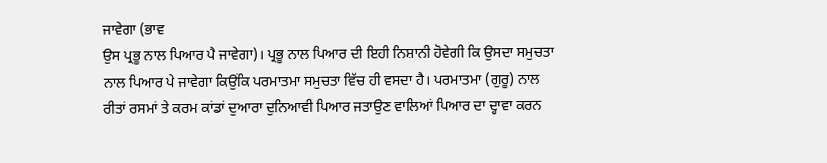ਜਾਵੇਗਾ (ਭਾਵ
ਉਸ ਪ੍ਰਭੂ ਨਾਲ ਪਿਆਰ ਪੈ ਜਾਵੇਗਾ)। ਪ੍ਰਭੂ ਨਾਲ ਪਿਆਰ ਦੀ ਇਹੀ ਨਿਸ਼ਾਨੀ ਹੋਵੇਗੀ ਕਿ ਉਸਦਾ ਸਮੁਚਤਾ
ਨਾਲ ਪਿਆਰ ਪੇ ਜਾਵੇਗਾ ਕਿਉਂਕਿ ਪਰਮਾਤਮਾ ਸਮੁਚਤਾ ਵਿੱਚ ਹੀ ਵਸਦਾ ਹੈ। ਪਰਮਾਤਮਾ (ਗੁਰੂ) ਨਾਲ
ਰੀਤਾਂ ਰਸਮਾਂ ਤੇ ਕਰਮ ਕਾਂਡਾਂ ਦੁਆਰਾ ਦੁਨਿਆਵੀ ਪਿਆਰ ਜਤਾਉਣ ਵਾਲਿਆਂ ਪਿਆਰ ਦਾ ਦ੍ਹਾਵਾ ਕਰਨ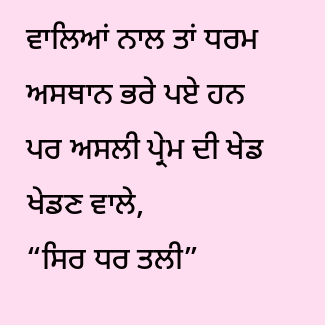ਵਾਲਿਆਂ ਨਾਲ ਤਾਂ ਧਰਮ ਅਸਥਾਨ ਭਰੇ ਪਏ ਹਨ ਪਰ ਅਸਲੀ ਪ੍ਰੇਮ ਦੀ ਖੇਡ ਖੇਡਣ ਵਾਲੇ,
“ਸਿਰ ਧਰ ਤਲੀ”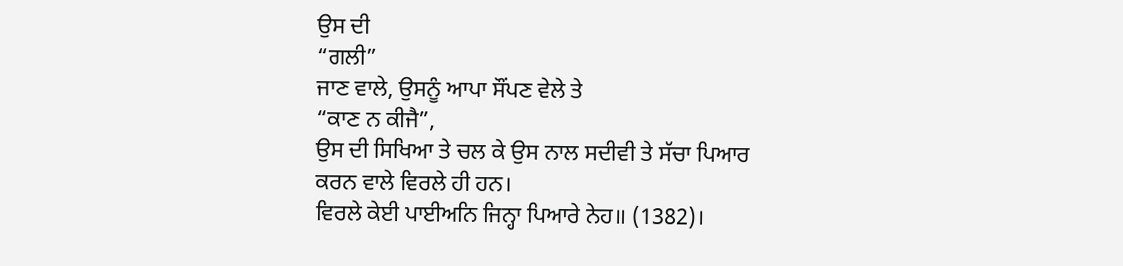ਉਸ ਦੀ
“ਗਲੀ”
ਜਾਣ ਵਾਲੇ, ਉਸਨੂੰ ਆਪਾ ਸੌਂਪਣ ਵੇਲੇ ਤੇ
“ਕਾਣ ਨ ਕੀਜੈ”,
ਉਸ ਦੀ ਸਿਖਿਆ ਤੇ ਚਲ ਕੇ ਉਸ ਨਾਲ ਸਦੀਵੀ ਤੇ ਸੱਚਾ ਪਿਆਰ
ਕਰਨ ਵਾਲੇ ਵਿਰਲੇ ਹੀ ਹਨ।
ਵਿਰਲੇ ਕੇਈ ਪਾਈਅਨਿ ਜਿਨ੍ਹਾ ਪਿਆਰੇ ਨੇਹ॥ (1382)।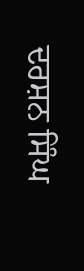ਦਰਸ਼ਨ ਸਿੰਘ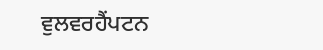ਵੁਲਵਰਹੈਂਪਟਨ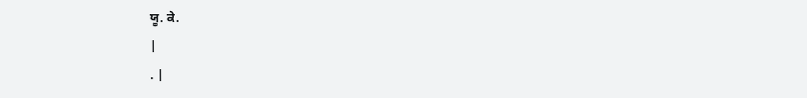ਯੂ. ਕੇ.
|
. |